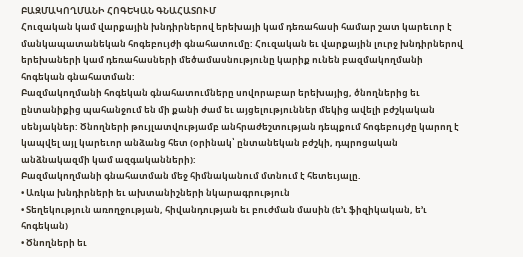ԲԱԶՄԱԿՈՂՄԱՆԻ ՀՈԳԵԿԱՆ ԳՆԱՀԱՏՈՒՄ
Հուզական կամ վարքային խնդիրներով երեխայի կամ դեռահասի համար շատ կարեւոր է մանկապատանեկան հոգեբույժի գնահատումը: Հուզական եւ վարքային լուրջ խնդիրներով երեխաների կամ դեռահասների մեծամասնությունը կարիք ունեն բազմակողմանի հոգեկան գնահատման:
Բազմակողմանի հոգեկան գնահատումները սովորաբար երեխայից, ծնողներից եւ ընտանիքից պահանջում են մի քանի ժամ եւ այցելություններ մեկից ավելի բժշկական սենյակներ: Ծնողների թույլատվությամբ անհրաժեշտության դեպքում հոգեբույժը կարող է կապվել այլ կարեւոր անձանց հետ (օրինակ՝ ընտանեկան բժշկի, դպրոցական անձնակազմի կամ ազգականների):
Բազմակողմանի գնահատման մեջ հիմնականում մտնում է հետեւյալը.
• Առկա խնդիրների եւ ախտանիշների նկարագրություն
• Տեղեկություն առողջության, հիվանդության եւ բուժման մասին (ե’ւ ֆիզիկական, ե’ւ հոգեկան)
• Ծնողների եւ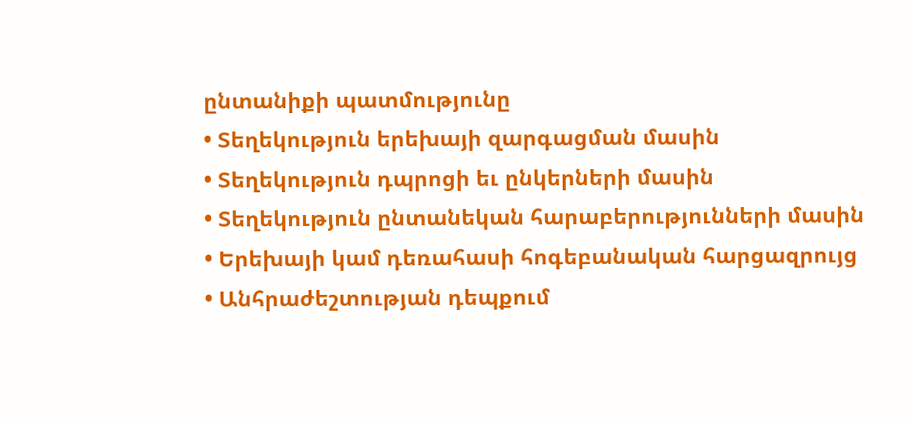ընտանիքի պատմությունը
• Տեղեկություն երեխայի զարգացման մասին
• Տեղեկություն դպրոցի եւ ընկերների մասին
• Տեղեկություն ընտանեկան հարաբերությունների մասին
• Երեխայի կամ դեռահասի հոգեբանական հարցազրույց
• Անհրաժեշտության դեպքում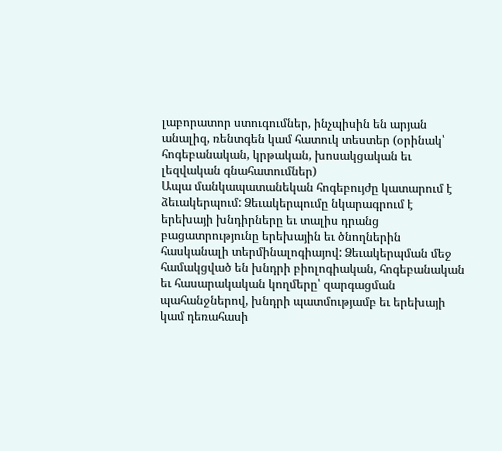լաբորատոր ստուգումներ, ինչպիսին են արյան անալիզ, ռենտգեն կամ հատուկ տեստեր (օրինակ՝ հոգեբանական, կրթական, խոսակցական եւ լեզվական գնահատումներ)
Ապա մանկապատանեկան հոգեբույժը կատարում է ձեւակերպում: Ձեւակերպումը նկարագրում է երեխայի խնդիրները եւ տալիս դրանց բացատրությունը երեխային եւ ծնողներին հասկանալի տերմինալոգիայով: Ձեւակերպման մեջ համակցված են խնդրի բիոլոգիական, հոգեբանական եւ հասարակական կողմերը՝ զարգացման պահանջներով, խնդրի պատմությամբ եւ երեխայի կամ դեռահասի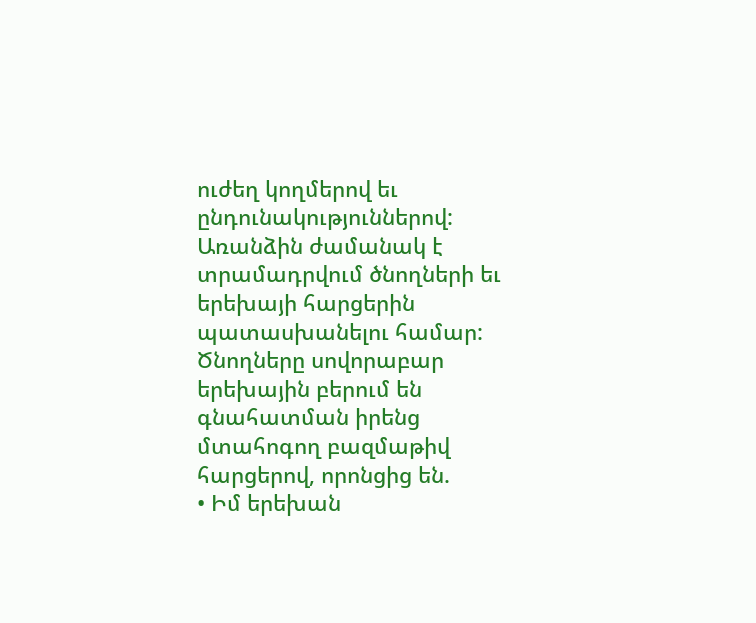ուժեղ կողմերով եւ ընդունակություններով:
Առանձին ժամանակ է տրամադրվում ծնողների եւ երեխայի հարցերին պատասխանելու համար: Ծնողները սովորաբար երեխային բերում են գնահատման իրենց մտահոգող բազմաթիվ հարցերով, որոնցից են.
• Իմ երեխան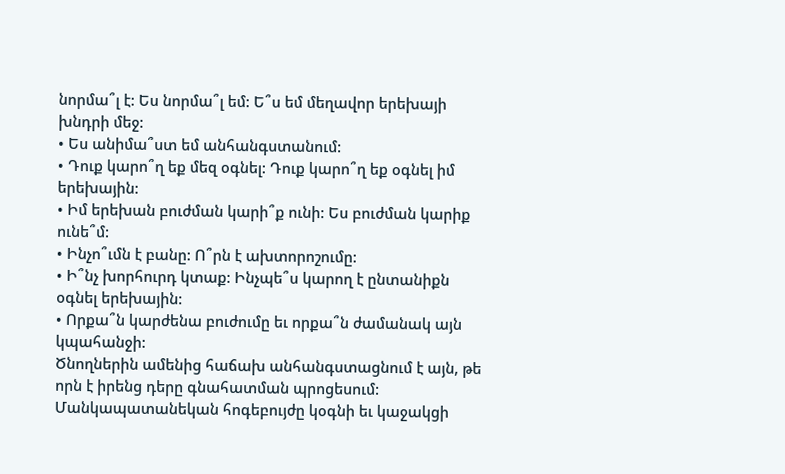նորմա՞լ է: Ես նորմա՞լ եմ: Ե՞ս եմ մեղավոր երեխայի խնդրի մեջ:
• Ես անիմա՞ստ եմ անհանգստանում:
• Դուք կարո՞ղ եք մեզ օգնել: Դուք կարո՞ղ եք օգնել իմ երեխային:
• Իմ երեխան բուժման կարի՞ք ունի: Ես բուժման կարիք ունե՞մ:
• Ինչո՞ւմն է բանը: Ո՞րն է ախտորոշումը:
• Ի՞նչ խորհուրդ կտաք: Ինչպե՞ս կարող է ընտանիքն օգնել երեխային:
• Որքա՞ն կարժենա բուժումը եւ որքա՞ն ժամանակ այն կպահանջի:
Ծնողներին ամենից հաճախ անհանգստացնում է այն, թե որն է իրենց դերը գնահատման պրոցեսում: Մանկապատանեկան հոգեբույժը կօգնի եւ կաջակցի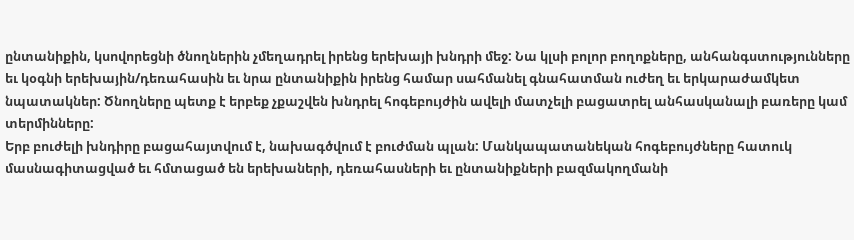ընտանիքին, կսովորեցնի ծնողներին չմեղադրել իրենց երեխայի խնդրի մեջ: Նա կլսի բոլոր բողոքները, անհանգստությունները եւ կօգնի երեխային/դեռահասին եւ նրա ընտանիքին իրենց համար սահմանել գնահատման ուժեղ եւ երկարաժամկետ նպատակներ: Ծնողները պետք է երբեք չքաշվեն խնդրել հոգեբույժին ավելի մատչելի բացատրել անհասկանալի բառերը կամ տերմինները:
Երբ բուժելի խնդիրը բացահայտվում է, նախագծվում է բուժման պլան: Մանկապատանեկան հոգեբույժները հատուկ մասնագիտացված եւ հմտացած են երեխաների, դեռահասների եւ ընտանիքների բազմակողմանի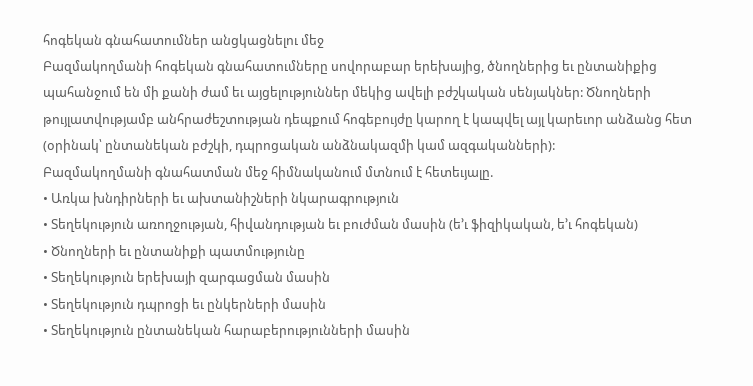հոգեկան գնահատումներ անցկացնելու մեջ
Բազմակողմանի հոգեկան գնահատումները սովորաբար երեխայից, ծնողներից եւ ընտանիքից պահանջում են մի քանի ժամ եւ այցելություններ մեկից ավելի բժշկական սենյակներ: Ծնողների թույլատվությամբ անհրաժեշտության դեպքում հոգեբույժը կարող է կապվել այլ կարեւոր անձանց հետ (օրինակ՝ ընտանեկան բժշկի, դպրոցական անձնակազմի կամ ազգականների):
Բազմակողմանի գնահատման մեջ հիմնականում մտնում է հետեւյալը.
• Առկա խնդիրների եւ ախտանիշների նկարագրություն
• Տեղեկություն առողջության, հիվանդության եւ բուժման մասին (ե’ւ ֆիզիկական, ե’ւ հոգեկան)
• Ծնողների եւ ընտանիքի պատմությունը
• Տեղեկություն երեխայի զարգացման մասին
• Տեղեկություն դպրոցի եւ ընկերների մասին
• Տեղեկություն ընտանեկան հարաբերությունների մասին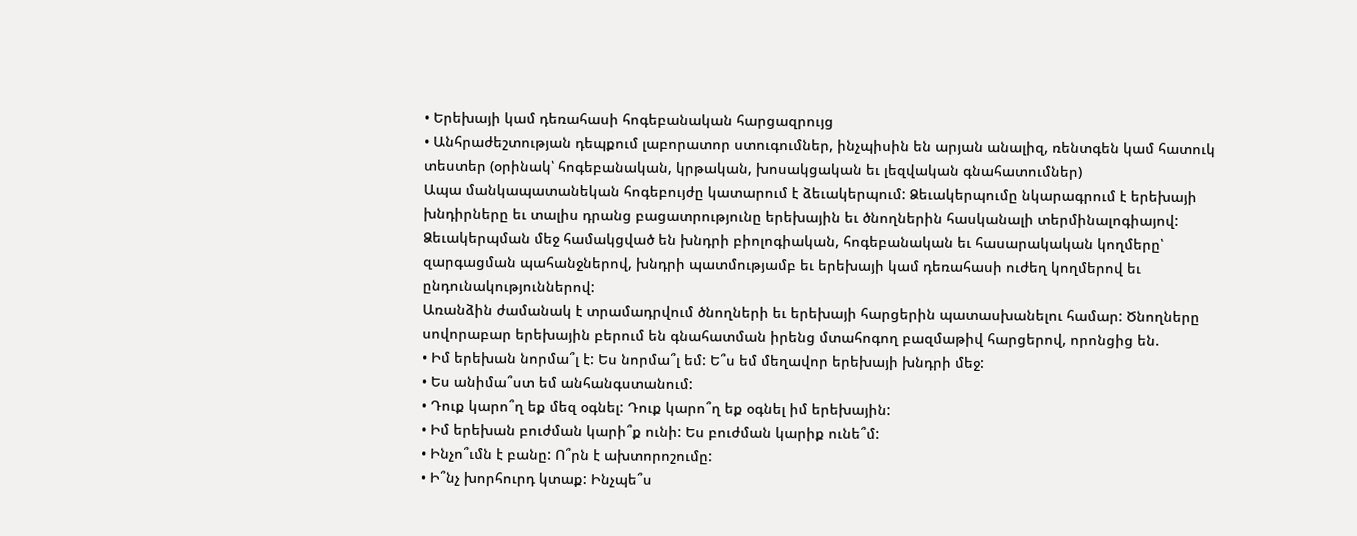• Երեխայի կամ դեռահասի հոգեբանական հարցազրույց
• Անհրաժեշտության դեպքում լաբորատոր ստուգումներ, ինչպիսին են արյան անալիզ, ռենտգեն կամ հատուկ տեստեր (օրինակ՝ հոգեբանական, կրթական, խոսակցական եւ լեզվական գնահատումներ)
Ապա մանկապատանեկան հոգեբույժը կատարում է ձեւակերպում: Ձեւակերպումը նկարագրում է երեխայի խնդիրները եւ տալիս դրանց բացատրությունը երեխային եւ ծնողներին հասկանալի տերմինալոգիայով: Ձեւակերպման մեջ համակցված են խնդրի բիոլոգիական, հոգեբանական եւ հասարակական կողմերը՝ զարգացման պահանջներով, խնդրի պատմությամբ եւ երեխայի կամ դեռահասի ուժեղ կողմերով եւ ընդունակություններով:
Առանձին ժամանակ է տրամադրվում ծնողների եւ երեխայի հարցերին պատասխանելու համար: Ծնողները սովորաբար երեխային բերում են գնահատման իրենց մտահոգող բազմաթիվ հարցերով, որոնցից են.
• Իմ երեխան նորմա՞լ է: Ես նորմա՞լ եմ: Ե՞ս եմ մեղավոր երեխայի խնդրի մեջ:
• Ես անիմա՞ստ եմ անհանգստանում:
• Դուք կարո՞ղ եք մեզ օգնել: Դուք կարո՞ղ եք օգնել իմ երեխային:
• Իմ երեխան բուժման կարի՞ք ունի: Ես բուժման կարիք ունե՞մ:
• Ինչո՞ւմն է բանը: Ո՞րն է ախտորոշումը:
• Ի՞նչ խորհուրդ կտաք: Ինչպե՞ս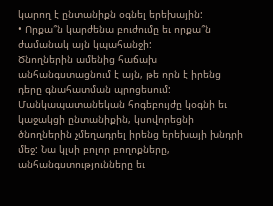կարող է ընտանիքն օգնել երեխային:
• Որքա՞ն կարժենա բուժումը եւ որքա՞ն ժամանակ այն կպահանջի:
Ծնողներին ամենից հաճախ անհանգստացնում է այն, թե որն է իրենց դերը գնահատման պրոցեսում: Մանկապատանեկան հոգեբույժը կօգնի եւ կաջակցի ընտանիքին, կսովորեցնի ծնողներին չմեղադրել իրենց երեխայի խնդրի մեջ: Նա կլսի բոլոր բողոքները, անհանգստությունները եւ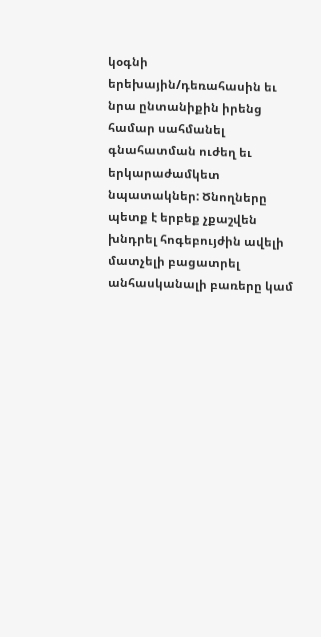կօգնի երեխային/դեռահասին եւ նրա ընտանիքին իրենց համար սահմանել գնահատման ուժեղ եւ երկարաժամկետ նպատակներ: Ծնողները պետք է երբեք չքաշվեն խնդրել հոգեբույժին ավելի մատչելի բացատրել անհասկանալի բառերը կամ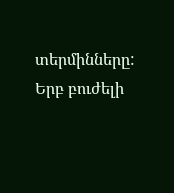տերմինները:
Երբ բուժելի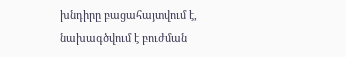խնդիրը բացահայտվում է, նախագծվում է բուժման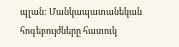պլան: Մանկապատանեկան հոգեբույժները հատուկ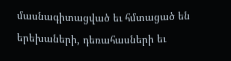մասնագիտացված եւ հմտացած են երեխաների, դեռահասների եւ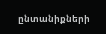ընտանիքների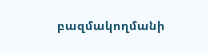բազմակողմանի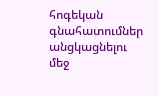հոգեկան գնահատումներ անցկացնելու մեջ